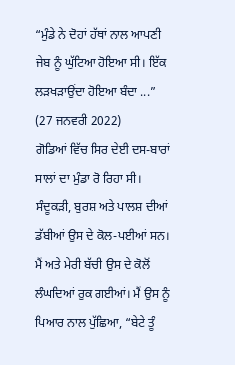“ਮੁੰਡੇ ਨੇ ਦੋਹਾਂ ਹੱਥਾਂ ਨਾਲ ਆਪਣੀ ਜੇਬ ਨੂੰ ਘੁੱਟਿਆ ਹੋਇਆ ਸੀ। ਇੱਕ ਲੜਖੜਾਉਂਦਾ ਹੋਇਆ ਬੰਦਾ ...”
(27 ਜਨਵਰੀ 2022)
ਗੋਡਿਆਂ ਵਿੱਚ ਸਿਰ ਦੇਈ ਦਸ-ਬਾਰਾਂ ਸਾਲਾਂ ਦਾ ਮੁੰਡਾ ਰੋ ਰਿਹਾ ਸੀ। ਸੰਦੂਕੜੀ, ਬੁਰਸ਼ ਅਤੇ ਪਾਲਸ਼ ਦੀਆਂ ਡੱਬੀਆਂ ਉਸ ਦੇ ਕੋਲ-ਪਈਆਂ ਸਨ।
ਮੈਂ ਅਤੇ ਮੇਰੀ ਬੱਚੀ ਉਸ ਦੇ ਕੋਲੋਂ ਲੰਘਦਿਆਂ ਰੁਕ ਗਈਆਂ। ਮੈਂ ਉਸ ਨੂੰ ਪਿਆਰ ਨਾਲ ਪੁੱਛਿਆ, “ਬੇਟੇ ਤੂੰ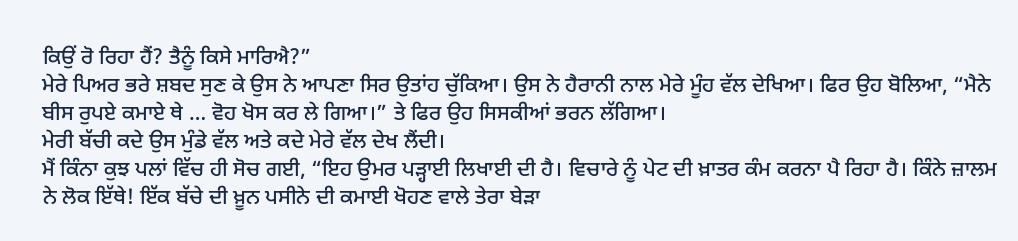ਕਿਉਂ ਰੋ ਰਿਹਾ ਹੈਂ? ਤੈਨੂੰ ਕਿਸੇ ਮਾਰਿਐ?”
ਮੇਰੇ ਪਿਅਰ ਭਰੇ ਸ਼ਬਦ ਸੁਣ ਕੇ ਉਸ ਨੇ ਆਪਣਾ ਸਿਰ ਉਤਾਂਹ ਚੁੱਕਿਆ। ਉਸ ਨੇ ਹੈਰਾਨੀ ਨਾਲ ਮੇਰੇ ਮੂੰਹ ਵੱਲ ਦੇਖਿਆ। ਫਿਰ ਉਹ ਬੋਲਿਆ, “ਮੈਨੇ ਬੀਸ ਰੁਪਏ ਕਮਾਏ ਥੇ … ਵੋਹ ਖੋਸ ਕਰ ਲੇ ਗਿਆ।” ਤੇ ਫਿਰ ਉਹ ਸਿਸਕੀਆਂ ਭਰਨ ਲੱਗਿਆ।
ਮੇਰੀ ਬੱਚੀ ਕਦੇ ਉਸ ਮੁੰਡੇ ਵੱਲ ਅਤੇ ਕਦੇ ਮੇਰੇ ਵੱਲ ਦੇਖ ਲੈਂਦੀ।
ਮੈਂ ਕਿੰਨਾ ਕੁਝ ਪਲਾਂ ਵਿੱਚ ਹੀ ਸੋਚ ਗਈ, “ਇਹ ਉਮਰ ਪੜ੍ਹਾਈ ਲਿਖਾਈ ਦੀ ਹੈ। ਵਿਚਾਰੇ ਨੂੰ ਪੇਟ ਦੀ ਖ਼ਾਤਰ ਕੰਮ ਕਰਨਾ ਪੈ ਰਿਹਾ ਹੈ। ਕਿੰਨੇ ਜ਼ਾਲਮ ਨੇ ਲੋਕ ਇੱਥੇ! ਇੱਕ ਬੱਚੇ ਦੀ ਖ਼ੂਨ ਪਸੀਨੇ ਦੀ ਕਮਾਈ ਖੋਹਣ ਵਾਲੇ ਤੇਰਾ ਬੇੜਾ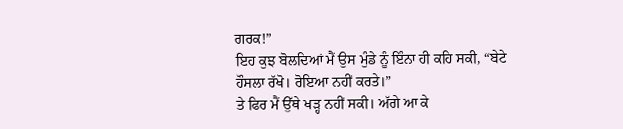ਗਰਕ!”
ਇਹ ਕੁਝ ਬੋਲਦਿਆਂ ਮੈਂ ਉਸ ਮੁੰਡੇ ਨੂੰ ਇੰਨਾ ਹੀ ਕਹਿ ਸਕੀ, “ਬੇਟੇ ਹੌਸਲਾ ਰੱਖੋ। ਰੋਇਆ ਨਹੀਂ ਕਰਤੇ।”
ਤੇ ਫਿਰ ਮੈਂ ਉੱਥੇ ਖੜ੍ਹ ਨਹੀਂ ਸਕੀ। ਅੱਗੇ ਆ ਕੇ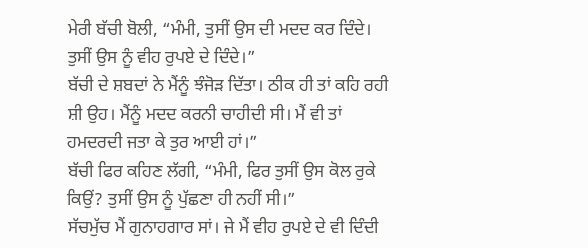ਮੇਰੀ ਬੱਚੀ ਬੋਲੀ, “ਮੰਮੀ, ਤੁਸੀਂ ਉਸ ਦੀ ਮਦਦ ਕਰ ਦਿੰਦੇ। ਤੁਸੀਂ ਉਸ ਨੂੰ ਵੀਹ ਰੁਪਏ ਦੇ ਦਿੰਦੇ।”
ਬੱਚੀ ਦੇ ਸ਼ਬਦਾਂ ਨੇ ਮੈਂਨੂੰ ਝੰਜੋੜ ਦਿੱਤਾ। ਠੀਕ ਹੀ ਤਾਂ ਕਹਿ ਰਹੀ ਸ਼ੀ ਉਹ। ਮੈਂਨੂੰ ਮਦਦ ਕਰਨੀ ਚਾਹੀਦੀ ਸੀ। ਮੈਂ ਵੀ ਤਾਂ ਹਮਦਰਦੀ ਜਤਾ ਕੇ ਤੁਰ ਆਈ ਹਾਂ।”
ਬੱਚੀ ਫਿਰ ਕਹਿਣ ਲੱਗੀ, “ਮੰਮੀ, ਫਿਰ ਤੁਸੀਂ ਉਸ ਕੋਲ ਰੁਕੇ ਕਿਉਂ? ਤੁਸੀਂ ਉਸ ਨੂੰ ਪੁੱਛਣਾ ਹੀ ਨਹੀਂ ਸੀ।”
ਸੱਚਮੁੱਚ ਮੈਂ ਗੁਨਾਹਗਾਰ ਸਾਂ। ਜੇ ਮੈਂ ਵੀਹ ਰੁਪਏ ਦੇ ਵੀ ਦਿੰਦੀ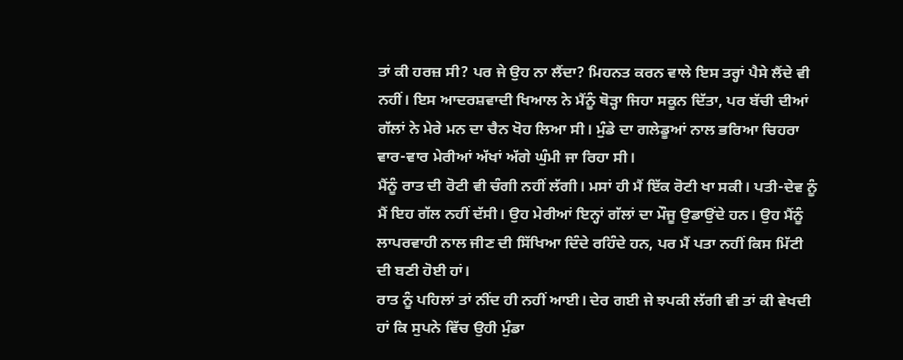ਤਾਂ ਕੀ ਹਰਜ਼ ਸੀ? ਪਰ ਜੇ ਉਹ ਨਾ ਲੈਂਦਾ? ਮਿਹਨਤ ਕਰਨ ਵਾਲੇ ਇਸ ਤਰ੍ਹਾਂ ਪੈਸੇ ਲੈਂਦੇ ਵੀ ਨਹੀਂ। ਇਸ ਆਦਰਸ਼ਵਾਦੀ ਖਿਆਲ ਨੇ ਮੈਂਨੂੰ ਥੋੜ੍ਹਾ ਜਿਹਾ ਸਕੂਨ ਦਿੱਤਾ, ਪਰ ਬੱਚੀ ਦੀਆਂ ਗੱਲਾਂ ਨੇ ਮੇਰੇ ਮਨ ਦਾ ਚੈਨ ਖੋਹ ਲਿਆ ਸੀ। ਮੁੰਡੇ ਦਾ ਗਲੇਡੂਆਂ ਨਾਲ ਭਰਿਆ ਚਿਹਰਾ ਵਾਰ-ਵਾਰ ਮੇਰੀਆਂ ਅੱਖਾਂ ਅੱਗੇ ਘੁੰਮੀ ਜਾ ਰਿਹਾ ਸੀ।
ਮੈਂਨੂੰ ਰਾਤ ਦੀ ਰੋਟੀ ਵੀ ਚੰਗੀ ਨਹੀਂ ਲੱਗੀ। ਮਸਾਂ ਹੀ ਮੈਂ ਇੱਕ ਰੋਟੀ ਖਾ ਸਕੀ। ਪਤੀ-ਦੇਵ ਨੂੰ ਮੈਂ ਇਹ ਗੱਲ ਨਹੀਂ ਦੱਸੀ। ਉਹ ਮੇਰੀਆਂ ਇਨ੍ਹਾਂ ਗੱਲਾਂ ਦਾ ਮੌਜੂ ਉਡਾਉਂਦੇ ਹਨ। ਉਹ ਮੈਂਨੂੰ ਲਾਪਰਵਾਹੀ ਨਾਲ ਜੀਣ ਦੀ ਸਿੱਖਿਆ ਦਿੰਦੇ ਰਹਿੰਦੇ ਹਨ, ਪਰ ਮੈਂ ਪਤਾ ਨਹੀਂ ਕਿਸ ਮਿੱਟੀ ਦੀ ਬਣੀ ਹੋਈ ਹਾਂ।
ਰਾਤ ਨੂੰ ਪਹਿਲਾਂ ਤਾਂ ਨੀਂਦ ਹੀ ਨਹੀਂ ਆਈ। ਦੇਰ ਗਈ ਜੇ ਝਪਕੀ ਲੱਗੀ ਵੀ ਤਾਂ ਕੀ ਵੇਖਦੀ ਹਾਂ ਕਿ ਸੁਪਨੇ ਵਿੱਚ ਉਹੀ ਮੁੰਡਾ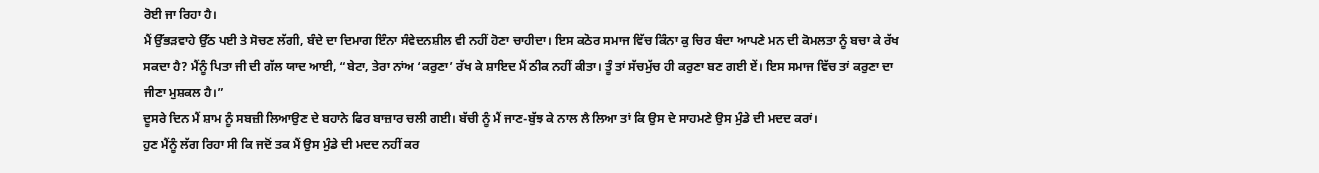ਰੋਈ ਜਾ ਰਿਹਾ ਹੈ।
ਮੈਂ ਉੱਭੜਵਾਹੇ ਉੱਠ ਪਈ ਤੇ ਸੋਚਣ ਲੱਗੀ, ਬੰਦੇ ਦਾ ਦਿਮਾਗ ਇੰਨਾ ਸੰਵੇਦਨਸ਼ੀਲ ਵੀ ਨਹੀਂ ਹੋਣਾ ਚਾਹੀਦਾ। ਇਸ ਕਠੋਰ ਸਮਾਜ ਵਿੱਚ ਕਿੰਨਾ ਕੁ ਚਿਰ ਬੰਦਾ ਆਪਣੇ ਮਨ ਦੀ ਕੋਮਲਤਾ ਨੂੰ ਬਚਾ ਕੇ ਰੱਖ ਸਕਦਾ ਹੈ? ਮੈਂਨੂੰ ਪਿਤਾ ਜੀ ਦੀ ਗੱਲ ਯਾਦ ਆਈ, “ਬੇਟਾ, ਤੇਰਾ ਨਾਂਅ ‘ਕਰੁਣਾ’ ਰੱਖ ਕੇ ਸ਼ਾਇਦ ਮੈਂ ਠੀਕ ਨਹੀਂ ਕੀਤਾ। ਤੂੰ ਤਾਂ ਸੱਚਮੁੱਚ ਹੀ ਕਰੁਣਾ ਬਣ ਗਈ ਏਂ। ਇਸ ਸਮਾਜ ਵਿੱਚ ਤਾਂ ਕਰੁਣਾ ਦਾ ਜੀਣਾ ਮੁਸ਼ਕਲ ਹੈ।”
ਦੂਸਰੇ ਦਿਨ ਮੈਂ ਸ਼ਾਮ ਨੂੰ ਸਬਜ਼ੀ ਲਿਆਉਣ ਦੇ ਬਹਾਨੇ ਫਿਰ ਬਾਜ਼ਾਰ ਚਲੀ ਗਈ। ਬੱਚੀ ਨੂੰ ਮੈਂ ਜਾਣ-ਬੁੱਝ ਕੇ ਨਾਲ ਲੈ ਲਿਆ ਤਾਂ ਕਿ ਉਸ ਦੇ ਸਾਹਮਣੇ ਉਸ ਮੁੰਡੇ ਦੀ ਮਦਦ ਕਰਾਂ।
ਹੁਣ ਮੈਂਨੂੰ ਲੱਗ ਰਿਹਾ ਸੀ ਕਿ ਜਦੋਂ ਤਕ ਮੈਂ ਉਸ ਮੁੰਡੇ ਦੀ ਮਦਦ ਨਹੀਂ ਕਰ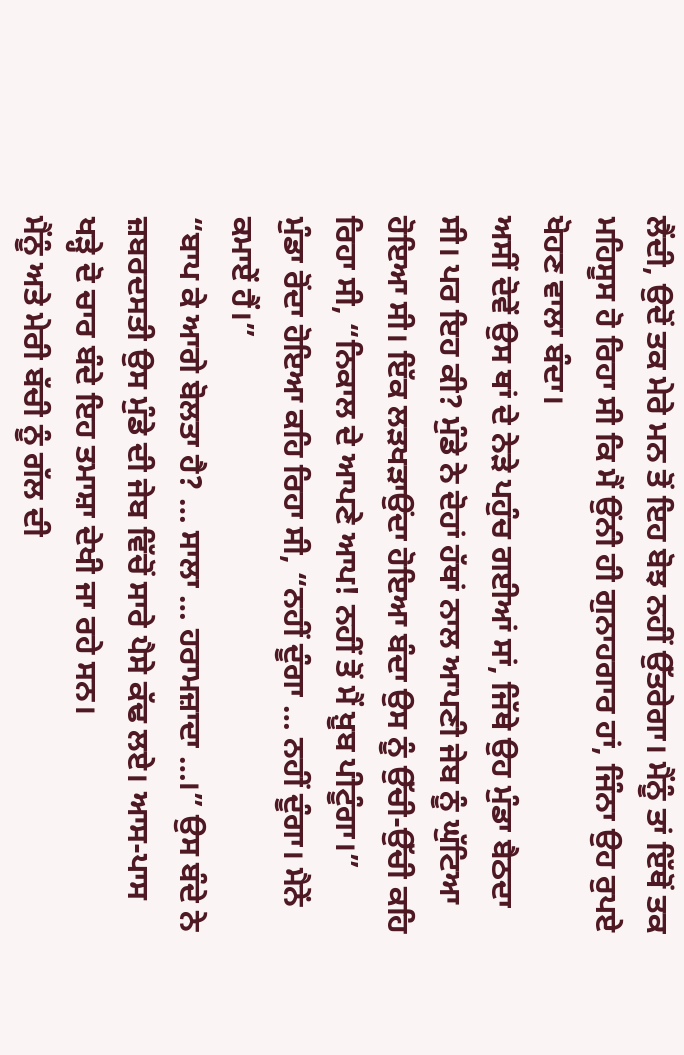ਲੈਂਦੀ, ਉਦੋਂ ਤਕ ਮੇਰੇ ਮਨ ਤੋਂ ਇਹ ਬੋਝ ਨਹੀਂ ਉੱਤਰੇਗਾ। ਮੈਂਨੂੰ ਤਾਂ ਇੱਥੋਂ ਤਕ ਮਹਿਸੂਸ ਹੋ ਰਿਹਾ ਸੀ ਕਿ ਮੈਂ ਉਂਨੀ ਹੀ ਗੁਨਾਹਗਾਰ ਹਾਂ, ਜਿੰਨਾ ਉਹ ਰੁਪਏ ਖੋਹਣ ਵਾਲਾ ਬੰਦਾ।
ਅਸੀਂ ਦੋਵੇਂ ਉਸ ਥਾਂ ਦੇ ਨੇੜੇ ਪਹੁੰਚ ਗਈਆਂ ਸਾਂ, ਜਿੱਥੇ ਉਹ ਮੁੰਡਾ ਬੈਠਦਾ ਸੀ। ਪਰ ਇਹ ਕੀ? ਮੁੰਡੇ ਨੇ ਦੋਹਾਂ ਹੱਥਾਂ ਨਾਲ ਆਪਣੀ ਜੇਬ ਨੂੰ ਘੁੱਟਿਆ ਹੋਇਆ ਸੀ। ਇੱਕ ਲੜਖੜਾਉਂਦਾ ਹੋਇਆ ਬੰਦਾ ਉਸ ਨੂੰ ਉੱਚੀ-ਉੱਚੀ ਕਹਿ ਰਿਹਾ ਸੀ, “ਨਿਕਾਲ ਦੇ ਆਪਣੇ ਆਪ! ਨਹੀਂ ਤੋਂ ਮੈਂ ਖ਼ੂਬ ਪੀਟੂੰਗਾ।”
ਮੁੰਡਾ ਰੋਂਦਾ ਹੋਇਆ ਕਹਿ ਰਿਹਾ ਸੀ, “ਨਹੀਂ ਦੂੰਗਾ … ਨਹੀਂ ਦੂੰਗਾ। ਮੈਨੇਂ ਕਮਾਏਂ ਹੈਂ।”
“ਬਾਪ ਕੇ ਆਗੇ ਬੋਲਤਾ ਹੈ? … ਸਾਲਾ … ਹਰਾਮਜ਼ਾਦਾ …।” ਉਸ ਬੰਦੇ ਨੇ ਜ਼ਬਰਦਸਤੀ ਉਸ ਮੁੰਡੇ ਦੀ ਜੇਬ ਵਿੱਚੋਂ ਸਾਰੇ ਪੈਸੇ ਕੱਢ ਲਏ। ਆਸ-ਪਾਸ ਖੜ੍ਹੇ ਦੋ ਚਾਰ ਬੰਦੇ ਇਹ ਤਮਾਸ਼ਾ ਦੇਖੀ ਜਾ ਰਹੇ ਸਨ।
ਮੈਂਨੂੰ ਅਤੇ ਮੇਰੀ ਬੱਚੀ ਨੂੰ ਗੱਲ ਦੀ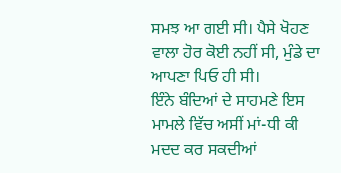ਸਮਝ ਆ ਗਈ ਸੀ। ਪੈਸੇ ਖੋਹਣ ਵਾਲਾ ਹੋਰ ਕੋਈ ਨਹੀਂ ਸੀ, ਮੁੰਡੇ ਦਾ ਆਪਣਾ ਪਿਓ ਹੀ ਸੀ।
ਇੰਨੇ ਬੰਦਿਆਂ ਦੇ ਸਾਹਮਣੇ ਇਸ ਮਾਮਲੇ ਵਿੱਚ ਅਸੀਂ ਮਾਂ-ਧੀ ਕੀ ਮਦਦ ਕਰ ਸਕਦੀਆਂ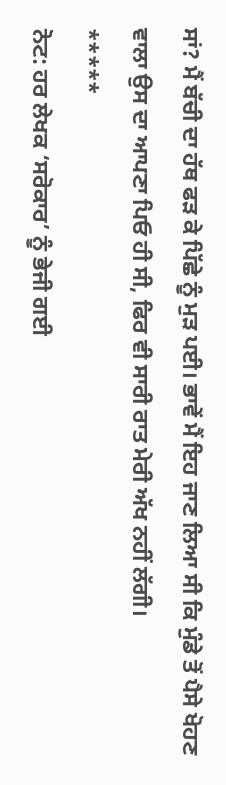ਸਾਂ? ਮੈਂ ਬੱਚੀ ਦਾ ਹੱਥ ਫੜ ਕੇ ਪਿੱਛੇ ਨੂੰ ਮੁੜ ਪਈ। ਭਾਵੇਂ ਮੈਂ ਇਹ ਜਾਣ ਲਿਆ ਸੀ ਕਿ ਮੁੰਡੇ ਤੋਂ ਪੈਸੇ ਖੋਹਣ ਵਾਲਾ ਉਸ ਦਾ ਆਪਣਾ ਪਿਓ ਹੀ ਸੀ, ਫਿਰ ਵੀ ਸਾਰੀ ਰਾਤ ਮੇਰੀ ਅੱਖ ਨਹੀਂ ਲੱਗੀ।
*****
ਨੋਟ: ਹਰ ਲੇਖਕ ‘ਸਰੋਕਾਰ’ ਨੂੰ ਭੇਜੀ ਗਈ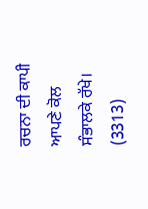ਰਚਨਾ ਦੀ ਕਾਪੀ ਆਪਣੇ ਕੋਲ ਸੰਭਾਲਕੇ ਰੱਖੇ।
(3313)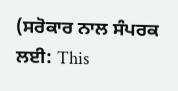(ਸਰੋਕਾਰ ਨਾਲ ਸੰਪਰਕ ਲਈ: This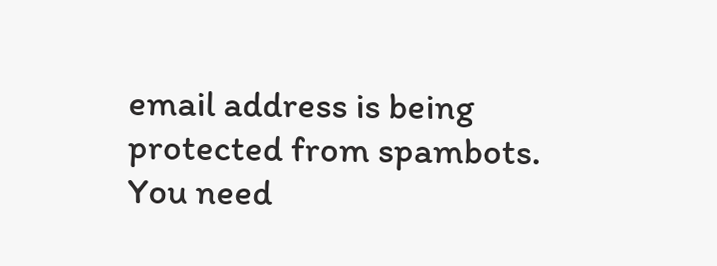email address is being protected from spambots. You need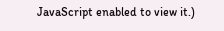JavaScript enabled to view it.)